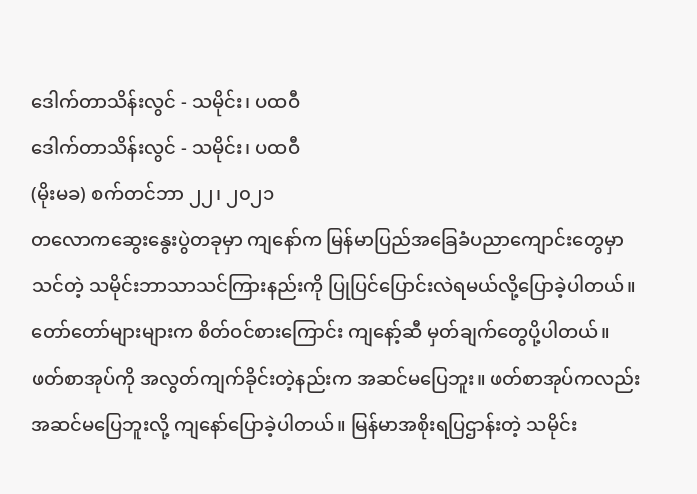ဒေါက်တာသိန်းလွင် - သမိုင်း၊ ပထဝီ
ဒေါက်တာသိန်းလွင် - သမိုင်း၊ ပထဝီ
(မိုးမခ) စက်တင်ဘာ ၂၂၊ ၂၀၂၁
တလောကဆွေးနွေးပွဲတခုမှာ ကျနော်က မြန်မာပြည်အခြေခံပညာကျောင်းတွေမှာသင်တဲ့ သမိုင်းဘာသာသင်ကြားနည်းကို ပြုပြင်ပြောင်းလဲရမယ်လို့ပြောခဲ့ပါတယ်။ တော်တော်များများက စိတ်ဝင်စားကြောင်း ကျနော့်ဆီ မှတ်ချက်တွေပို့ပါတယ်။
ဖတ်စာအုပ်ကို အလွတ်ကျက်ခိုင်းတဲ့နည်းက အဆင်မပြေဘူး။ ဖတ်စာအုပ်ကလည်း အဆင်မပြေဘူးလို့ ကျနော်ပြောခဲ့ပါတယ်။ မြန်မာအစိုးရပြဌာန်းတဲ့ သမိုင်း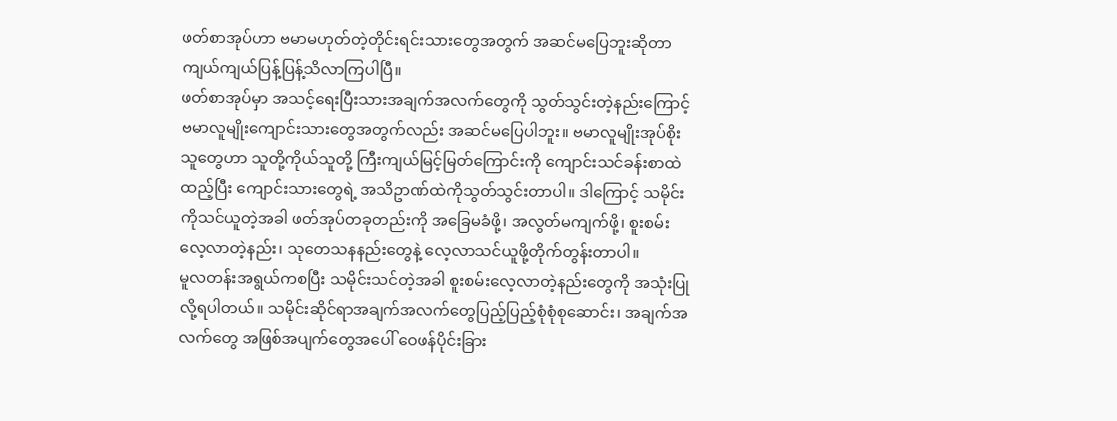ဖတ်စာအုပ်ဟာ ဗမာမဟုတ်တဲ့တိုင်းရင်းသားတွေအတွက် အဆင်မပြေဘူးဆိုတာ ကျယ်ကျယ်ပြန့်ပြန့်သိလာကြပါပြီ။
ဖတ်စာအုပ်မှာ အသင့်ရေးပြီးသားအချက်အလက်တွေကို သွတ်သွင်းတဲ့နည်းကြောင့် ဗမာလူမျိုးကျောင်းသားတွေအတွက်လည်း အဆင်မပြေပါဘူး။ ဗမာလူမျိုးအုပ်စိုးသူတွေဟာ သူတို့ကိုယ်သူတို့ ကြီးကျယ်မြင့်မြတ်ကြောင်းကို ကျောင်းသင်ခန်းစာထဲထည့်ပြီး ကျောင်းသားတွေရဲ့ အသိဥာဏ်ထဲကိုသွတ်သွင်းတာပါ။ ဒါကြောင့် သမိုင်းကိုသင်ယူတဲ့အခါ ဖတ်အုပ်တခုတည်းကို အခြေမခံဖို့၊ အလွတ်မကျက်ဖို့၊ စူးစမ်းလေ့လာတဲ့နည်း၊ သုတေသနနည်းတွေနဲ့ လေ့လာသင်ယူဖို့တိုက်တွန်းတာပါ။
မူလတန်းအရွယ်ကစပြီး သမိုင်းသင်တဲ့အခါ စူးစမ်းလေ့လာတဲ့နည်းတွေကို အသုံးပြုလို့ရပါတယ်။ သမိုင်းဆိုင်ရာအချက်အလက်တွေပြည့်ပြည့်စုံစုံစုဆောင်း၊ အချက်အလက်တွေ အဖြစ်အပျက်တွေအပေါ် ဝေဖန်ပိုင်းခြား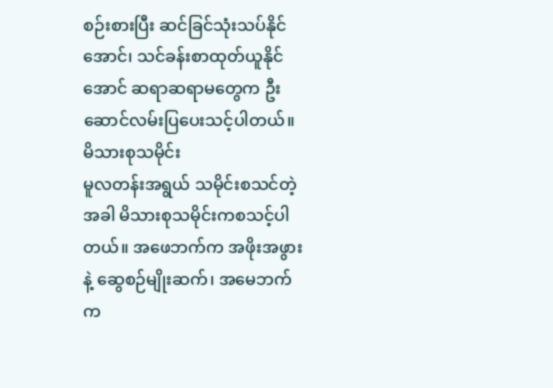စဉ်းစားပြီး ဆင်ခြင်သုံးသပ်နိုင်အောင်၊ သင်ခန်းစာထုတ်ယူနိုင်အောင် ဆရာဆရာမတွေက ဦးဆောင်လမ်းပြပေးသင့်ပါတယ်။
မိသားစုသမိုင်း
မူလတန်းအရွယ် သမိုင်းစသင်တဲ့အခါ မိသားစုသမိုင်းကစသင့်ပါတယ်။ အဖေဘက်က အဖိုးအဖွားနဲ့ ဆွေစဉ်မျိုးဆက်၊ အမေဘက်က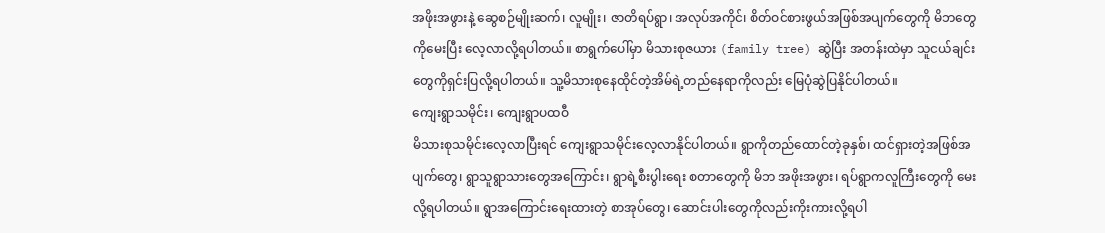အဖိုးအဖွားနဲ့ ဆွေစဉ်မျိုးဆက်၊ လူမျိုး၊ ဇာတိရပ်ရွာ၊ အလုပ်အကိုင်၊ စိတ်ဝင်စားဖွယ်အဖြစ်အပျက်တွေကို မိဘတွေကိုမေးပြီး လေ့လာလို့ရပါတယ်။ စာရွက်ပေါ်မှာ မိသားစုဇယား (family tree) ဆွဲပြီး အတန်းထဲမှာ သူငယ်ချင်းတွေကိုရှင်းပြလို့ရပါတယ်။ သူ့မိသားစုနေထိုင်တဲ့အိမ်ရဲ့တည်နေရာကိုလည်း မြေပုံဆွဲပြနိုင်ပါတယ်။
ကျေးရွာသမိုင်း၊ ကျေးရွာပထဝီ
မိသားစုသမိုင်းလေ့လာပြီးရင် ကျေးရွာသမိုင်းလေ့လာနိုင်ပါတယ်။ ရွာကိုတည်ထောင်တဲ့ခုနှစ်၊ ထင်ရှားတဲ့အဖြစ်အပျက်တွေ၊ ရွာသူရွာသားတွေအကြောင်း၊ ရွာရဲ့စီးပွါးရေး စတာတွေကို မိဘ အဖိုးအဖွား၊ ရပ်ရွာကလူကြီးတွေကို မေးလို့ရပါတယ်။ ရွာအကြောင်းရေးထားတဲ့ စာအုပ်တွေ၊ ဆောင်းပါးတွေကိုလည်းကိုးကားလို့ရပါ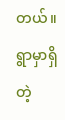တယ်။ ရွာမှာရှိတဲ့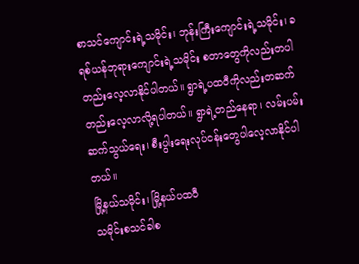စာသင်ကျောင်းရဲ့သမိုင်း၊ ဘုန်းကြီးကျောင်းရဲ့သမိုင်း၊ ခရစ်ယန်ဘုရားကျောင်းရဲ့သမိုင်း စတာတွေကိုလည်းတပါတည်းလေ့လာနိုင်ပါတယ်။ ရွာရဲ့ပထဝီကိုလည်းတဆက်တည်းလေ့လာလို့ရပါတယ်။ ရွာရဲ့တည်နေရာ၊ လမ်းပမ်းဆက်သွယ်ရေး၊ စီးပွါးရေးလုပ်ငန်းတွေပါလေ့လာနိုင်ပါတယ်။
မြို့နယ်သမိုင်း၊ မြို့နယ်ပထဝီ
သမိုင်းစသင်ခါစ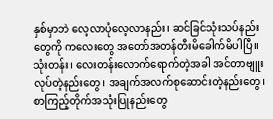နှစ်မှာဘဲ လေ့လာပုံလေ့လာနည်း၊ ဆင်ခြင်သုံးသပ်နည်းတွေကို ကလေးတွေ အတော်အတန်တီးမိခေါက်မိပါပြီ။ သုံးတန်း၊ လေးတန်းလောက်ရောက်တဲ့အခါ အင်တာဗျူးလုပ်တဲ့နည်းတွေ၊ အချက်အလက်စုဆောင်းတဲ့နည်းတွေ၊ စာကြည့်တိုက်အသုံးပြုနည်းတွေ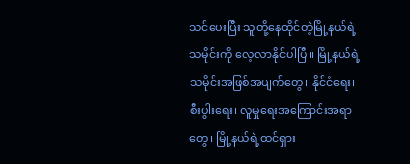သင်ပေးပြီး သူတို့နေထိုင်တဲ့မြို့နယ်ရဲ့သမိုင်းကို လေ့လာနိုင်ပါပြီ။ မြို့နယ်ရဲ့ သမိုင်းအဖြစ်အပျက်တွေ၊ နိုင်ငံရေး၊ စီးပွါးရေး၊ လူမှုရေးအကြောင်းအရာတွေ၊ မြို့နယ်ရဲ့ထင်ရှား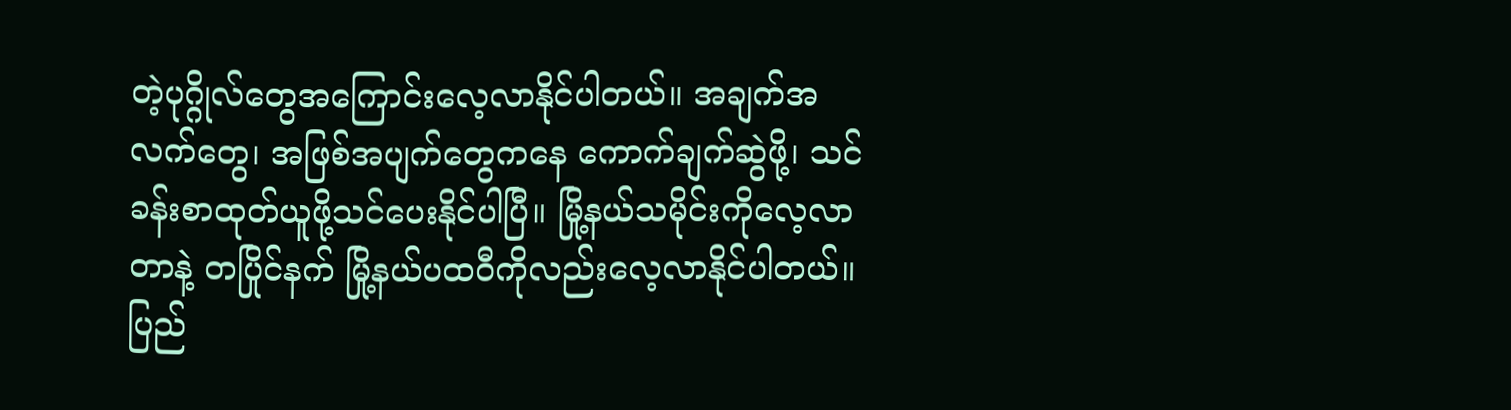တဲ့ပုဂ္ဂိုလ်တွေအကြောင်းလေ့လာနိုင်ပါတယ်။ အချက်အလက်တွေ၊ အဖြစ်အပျက်တွေကနေ ကောက်ချက်ဆွဲဖို့၊ သင်ခန်းစာထုတ်ယူဖို့သင်ပေးနိုင်ပါပြီ။ မြို့နယ်သမိုင်းကိုလေ့လာတာနဲ့ တပြိုင်နက် မြို့နယ်ပထဝီကိုလည်းလေ့လာနိုင်ပါတယ်။
ပြည်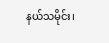နယ်သမိုင်း၊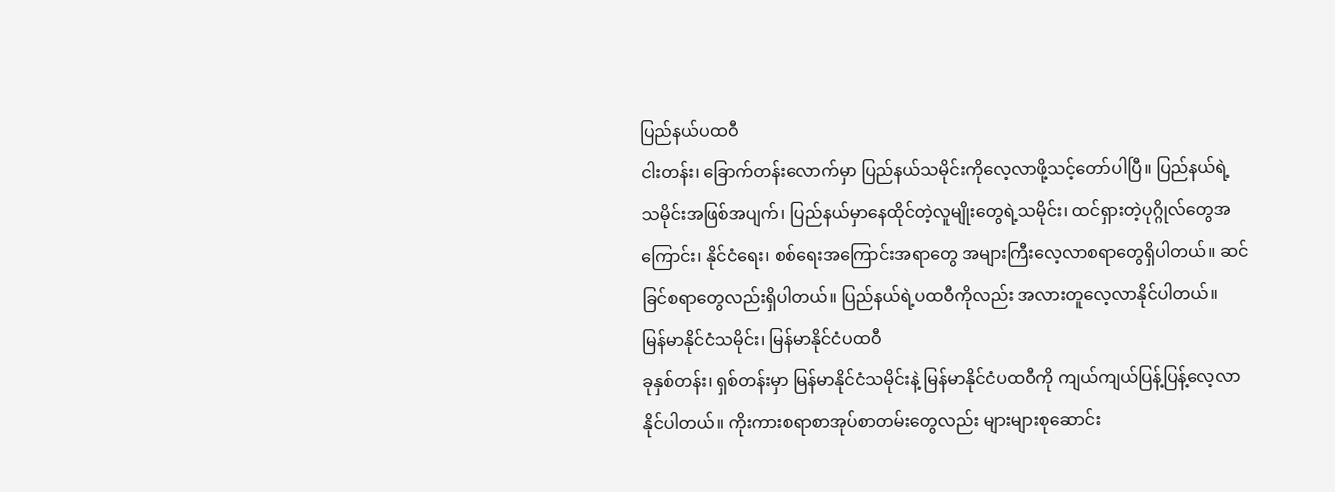ပြည်နယ်ပထဝီ
ငါးတန်း၊ ခြောက်တန်းလောက်မှာ ပြည်နယ်သမိုင်းကိုလေ့လာဖို့သင့်တော်ပါပြီ။ ပြည်နယ်ရဲ့ သမိုင်းအဖြစ်အပျက်၊ ပြည်နယ်မှာနေထိုင်တဲ့လူမျိုးတွေရဲ့သမိုင်း၊ ထင်ရှားတဲ့ပုဂ္ဂိုလ်တွေအကြောင်း၊ နိုင်ငံရေး၊ စစ်ရေးအကြောင်းအရာတွေ အများကြီးလေ့လာစရာတွေရှိပါတယ်။ ဆင်ခြင်စရာတွေလည်းရှိပါတယ်။ ပြည်နယ်ရဲ့ပထဝီကိုလည်း အလားတူလေ့လာနိုင်ပါတယ်။
မြန်မာနိုင်ငံသမိုင်း၊ မြန်မာနိုင်ငံပထဝီ
ခုနှစ်တန်း၊ ရှစ်တန်းမှာ မြန်မာနိုင်ငံသမိုင်းနဲ့ မြန်မာနိုင်ငံပထဝီကို ကျယ်ကျယ်ပြန့်ပြန့်လေ့လာနိုင်ပါတယ်။ ကိုးကားစရာစာအုပ်စာတမ်းတွေလည်း များများစုဆောင်း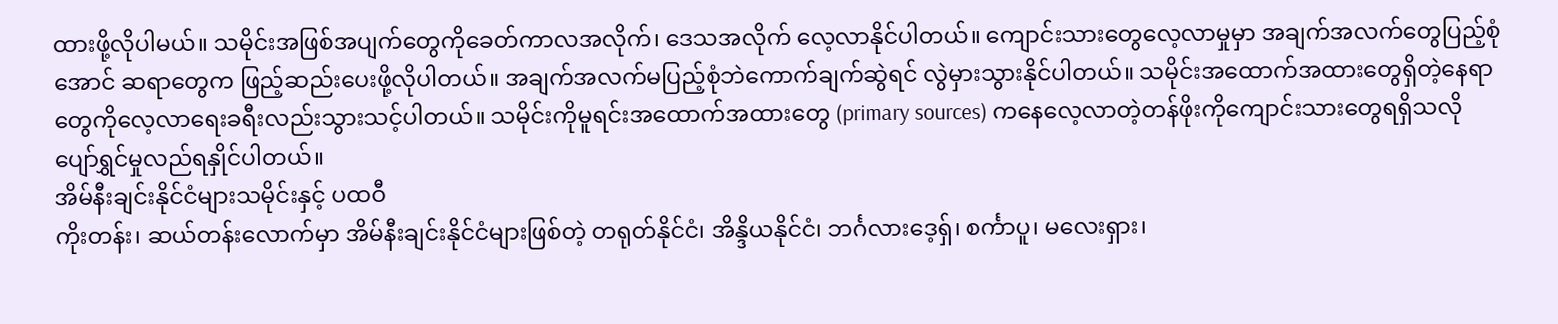ထားဖို့လိုပါမယ်။ သမိုင်းအဖြစ်အပျက်တွေကိုခေတ်ကာလအလိုက်၊ ဒေသအလိုက် လေ့လာနိုင်ပါတယ်။ ကျောင်းသားတွေလေ့လာမှုမှာ အချက်အလက်တွေပြည့်စုံအောင် ဆရာတွေက ဖြည့်ဆည်းပေးဖို့လိုပါတယ်။ အချက်အလက်မပြည့်စုံဘဲကောက်ချက်ဆွဲရင် လွဲမှားသွားနိုင်ပါတယ်။ သမိုင်းအထောက်အထားတွေရှိတဲ့နေရာတွေကိုလေ့လာရေးခရီးလည်းသွားသင့်ပါတယ်။ သမိုင်းကိုမူရင်းအထောက်အထားတွေ (primary sources) ကနေလေ့လာတဲ့တန်ဖိုးကိုကျောင်းသားတွေရရှိသလို ပျော်ရွှင်မှုလည်ရနှိုင်ပါတယ်။
အိမ်နီးချင်းနိုင်ငံများသမိုင်းနှင့် ပထဝီ
ကိုးတန်း၊ ဆယ်တန်းလောက်မှာ အိမ်နီးချင်းနိုင်ငံများဖြစ်တဲ့ တရုတ်နိုင်ငံ၊ အိန္ဒိယနိုင်ငံ၊ ဘင်္ဂလားဒေ့ရှ်၊ စင်္ကာပူ၊ မလေးရှား၊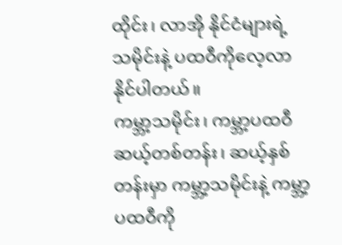ထိုင်း၊ လာအို နိုင်ငံများရဲ့ သမိုင်းနဲ့ ပထဝီကိုလေ့လာနိုင်ပါတယ်။
ကမ္ဘာ့သမိုင်း၊ ကမ္ဘာ့ပထဝီ
ဆယ့်တစ်တန်း၊ ဆယ့်နှစ်တန်းမှာ ကမ္ဘာ့သမိုင်းနဲ့ ကမ္ဘာ့ပထဝီကို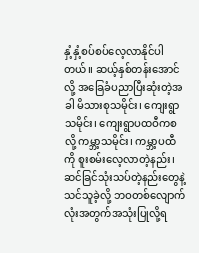နှံ့နှံ့စပ်စပ်လေ့လာနိုင်ပါတယ်။ ဆယ့်နှစ်တန်းအောင်လို့ အခြေခံပညာပြီးဆုံးတဲ့အခါ မိသားစုသမိုင်း၊ ကျေးရွာသမိုင်း၊ ကျေးရွာပထဝီကစလို့ ကမ္ဘာ့သမိုင်း၊ ကမ္ဘာ့ပထီကို စူးစမ်းလေ့လာတဲ့နည်း၊ ဆင်ခြင်သုံးသပ်တဲ့နည်းတွေနဲ့ သင်သူခဲ့လို့ ဘဝတစ်လျောက်လုံးအတွက်အသုံးပြုလို့ရ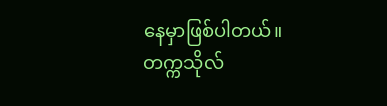နေမှာဖြစ်ပါတယ်။
တက္ကသိုလ်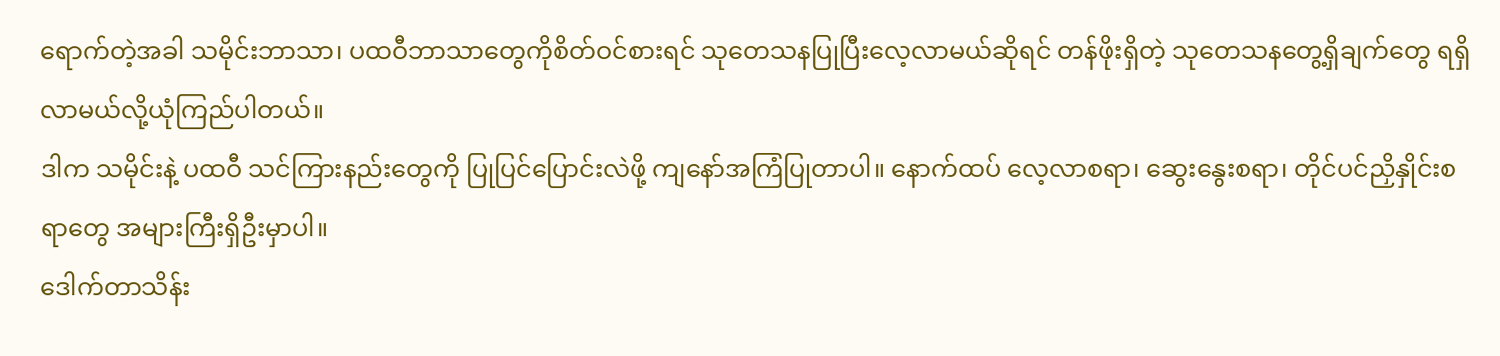ရောက်တဲ့အခါ သမိုင်းဘာသာ၊ ပထဝီဘာသာတွေကိုစိတ်ဝင်စားရင် သုတေသနပြုပြီးလေ့လာမယ်ဆိုရင် တန်ဖိုးရှိတဲ့ သုတေသနတွေ့ရှိချက်တွေ ရရှိလာမယ်လို့ယုံကြည်ပါတယ်။
ဒါက သမိုင်းနဲ့ ပထဝီ သင်ကြားနည်းတွေကို ပြုပြင်ပြောင်းလဲဖို့ ကျနော်အကြံပြုတာပါ။ နောက်ထပ် လေ့လာစရာ၊ ဆွေးနွေးစရာ၊ တိုင်ပင်ညှိနှိုင်းစရာတွေ အများကြီးရှိဦးမှာပါ။
ဒေါက်တာသိန်း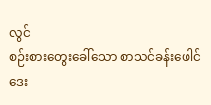လွင်
စဉ်းစားတွေးခေါ်သော စာသင်ခန်းဖေါင်ဒေး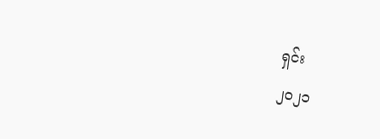ရှင်း
၂၀၂၁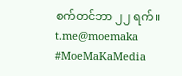စက်တင်ဘာ ၂၂ ရက်။
t.me@moemaka
#MoeMaKaMedia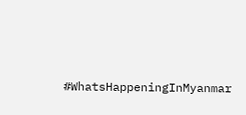#WhatsHappeningInMyanmar